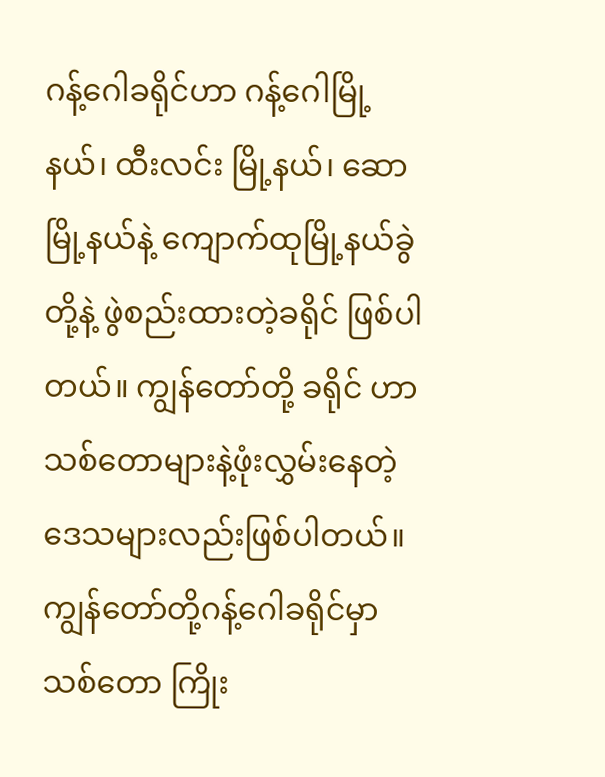ဂန့်ဂေါခရိုင်ဟာ ဂန့်ဂေါမြို့နယ်၊ ထီးလင်း မြို့နယ်၊ ဆောမြို့နယ်နဲ့ ကျောက်ထုမြို့နယ်ခွဲတို့နဲ့ ဖွဲစည်းထားတဲ့ခရိုင် ဖြစ်ပါတယ်။ ကျွန်တော်တို့ ခရိုင် ဟာ သစ်တောများနဲ့ဖုံးလွှမ်းနေတဲ့ဒေသများလည်းဖြစ်ပါတယ်။ ကျွန်တော်တို့ဂန့်ဂေါခရိုင်မှာ သစ်တော ကြိုး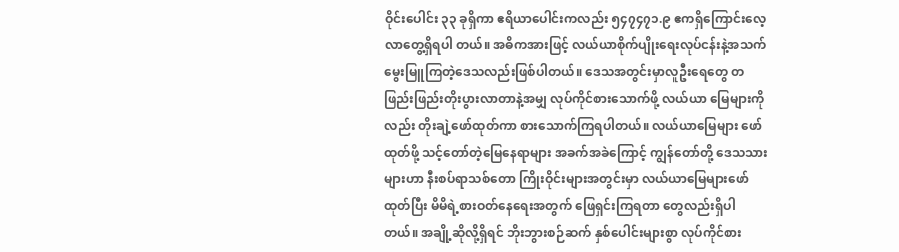ဝိုင်းပေါင်း ၃၃ ခုရှိကာ ဧရိယာပေါင်းကလည်း ၅၄၇၄၇၁.၉ ဧကရှိကြောင်းလေ့လာတွေ့ရှိရပါ တယ်။ အဓိကအားဖြင့် လယ်ယာစိုက်ပျိုးရေးလုပ်ငန်းနဲ့အသက်မွေးမြူကြတဲ့ဒေသလည်းဖြစ်ပါတယ်။ ဒေသအတွင်းမှာလူဦးရေတွေ တဖြည်းဖြည်းတိုးပွားလာတာနဲ့အမျှ လုပ်ကိုင်စားသောက်ဖို့ လယ်ယာ မြေများကိုလည်း တိုးချဲ့ဖော်ထုတ်ကာ စားသောက်ကြရပါတယ်။ လယ်ယာမြေများ ဖော်ထုတ်ဖို့ သင့်တော်တဲ့မြေနေရာများ အခက်အခဲကြောင့် ကျွန်တော်တို့ ဒေသသားများဟာ နီးစပ်ရာသစ်တော ကြိုးဝိုင်းများအတွင်းမှာ လယ်ယာမြေများဖော်ထုတ်ပြီး မိမိရဲ့စားဝတ်နေရေးအတွက် ဖြေရှင်းကြရတာ တွေလည်းရှိပါတယ်။ အချို့ဆိုလို့ရှိရင် ဘိုးဘွားစဉ်ဆက် နှစ်ပေါင်းများစွာ လုပ်ကိုင်စား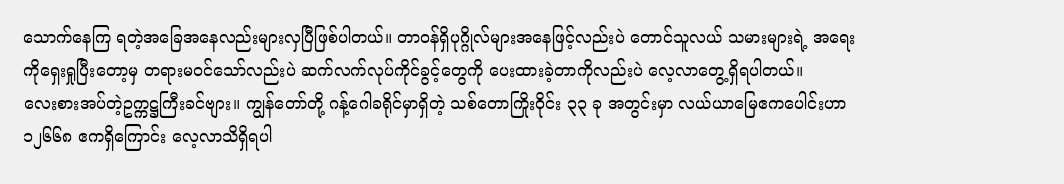သောက်နေကြ ရတဲ့အခြေအနေလည်းများလှပြီဖြစ်ပါတယ်။ တာဝန်ရှိပုဂ္ဂိုလ်များအနေဖြင့်လည်းပဲ တောင်သူလယ် သမားများရဲ့ အရေးကိုရှေးရှုပြီးတော့မှ တရားမဝင်သော်လည်းပဲ ဆက်လက်လုပ်ကိုင်ခွင့်တွေကို ပေးထားခဲ့တာကိုလည်းပဲ လေ့လာတွေ့ရှိရပါတယ်။
လေးစားအပ်တဲ့ဥက္ကဋ္ဌကြီးခင်ဗျား။ ကျွန်တော်တို့ ဂန့်ဂေါခရိုင်မှာရှိတဲ့ သစ်တောကြိုးဝိုင်း ၃၃ ခု အတွင်းမှာ လယ်ယာမြေဧကပေါင်းဟာ ၁၂၆၆၈ ဧကရှိကြောင်း လေ့လာသိရှိရပါ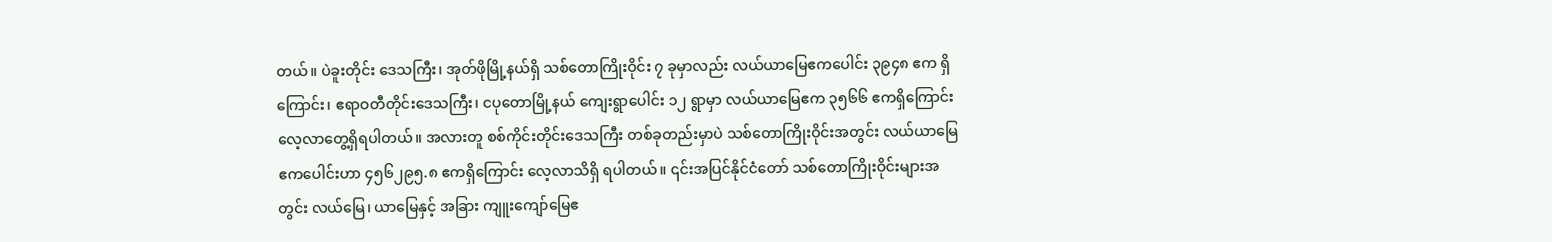တယ်။ ပဲခူးတိုင်း ဒေသကြီး၊ အုတ်ဖိုမြို့နယ်ရှိ သစ်တောကြိုးဝိုင်း ၇ ခုမှာလည်း လယ်ယာမြေဧကပေါင်း ၃၉၄၈ ဧက ရှိကြောင်း၊ ဧရာဝတီတိုင်းဒေသကြီး၊ ငပုတောမြို့နယ် ကျေးရွာပေါင်း ၁၂ ရွာမှာ လယ်ယာမြေဧက ၃၅၆၆ ဧကရှိကြောင်း လေ့လာတွေ့ရှိရပါတယ်။ အလားတူ စစ်ကိုင်းတိုင်းဒေသကြီး တစ်ခုတည်းမှာပဲ သစ်တောကြိုးဝိုင်းအတွင်း လယ်ယာမြေဧကပေါင်းဟာ ၄၅၆၂၉၅.၈ ဧကရှိကြောင်း လေ့လာသိရှိ ရပါတယ်။ ၎င်းအပြင်နိုင်ငံတော် သစ်တောကြိုးဝိုင်းများအတွင်း လယ်မြေ၊ ယာမြေနှင့် အခြား ကျူးကျော်မြေဧ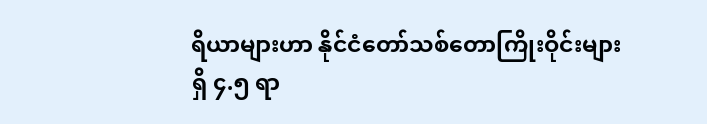ရိယာများဟာ နိုင်ငံတော်သစ်တောကြိုးဝိုင်းများရှိ ၄.၅ ရာ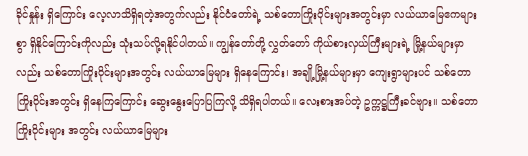ခိုင်နှုန်း ရှိကြောင်း လေ့လာသိရှိရတဲ့အတွက်လည်း နိုင်ငံတော်ရဲ့ သစ်တောကြိုးဝိုင်းများအတွင်းမှာ လယ်ယာမြေဧကများစွာ ရှိနိုင်ကြောင်းကိုလည်း သုံးသပ်လို့ရနိုင်ပါတယ်။ ကျွန်တော်တို့ လွှတ်တော် ကိုယ်စားလှယ်ကြီးများရဲ့ မြို့နယ်များမှာလည်း သစ်တောကြိုးဝိုင်းများအတွင်း လယ်ယာမြေများ ရှိနေကြောင်း၊ အချို့မြို့နယ်များမှာ ကျေးရွာများပင် သစ်တောကြိုးဝိုင်းအတွင်း ရှိနေကြကြောင်း ဆွေးနွေးပြောပြကြလို့ သိရှိရပါတယ်။ လေးစားအပ်တဲ့ ဥက္ကဋ္ဌကြီးခင်ဗျား။ သစ်တောကြိုးဝိုင်းများ အတွင်း လယ်ယာမြေများ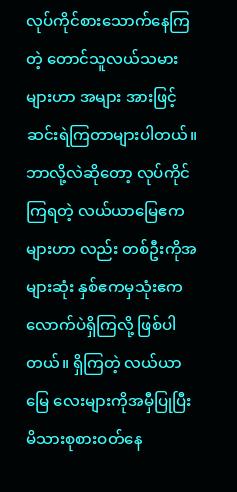လုပ်ကိုင်စားသောက်နေကြတဲ့ တောင်သူလယ်သမားများဟာ အများ အားဖြင့် ဆင်းရဲကြတာများပါတယ်။ ဘာလို့လဲဆိုတော့ လုပ်ကိုင်ကြရတဲ့ လယ်ယာမြေဧကများဟာ လည်း တစ်ဦးကိုအများဆုံး နှစ်ဧကမှသုံးဧကလောက်ပဲရှိကြလို့ ဖြစ်ပါတယ်။ ရှိကြတဲ့ လယ်ယာမြေ လေးများကိုအမှီပြုပြီး မိသားစုစားဝတ်နေ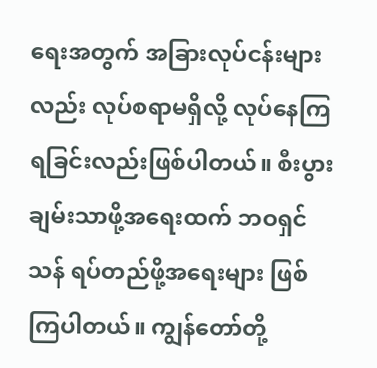ရေးအတွက် အခြားလုပ်ငန်းများလည်း လုပ်စရာမရှိလို့ လုပ်နေကြရခြင်းလည်းဖြစ်ပါတယ်။ စီးပွားချမ်းသာဖို့အရေးထက် ဘဝရှင်သန် ရပ်တည်ဖို့အရေးများ ဖြစ်ကြပါတယ်။ ကျွန်တော်တို့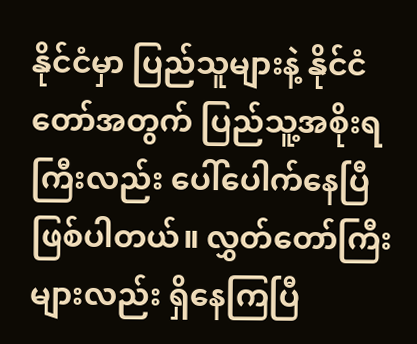နိုင်ငံမှာ ပြည်သူများနဲ့ နိုင်ငံတော်အတွက် ပြည်သူ့အစိုးရကြီးလည်း ပေါ်ပေါက်နေပြီ ဖြစ်ပါတယ်။ လွှတ်တော်ကြီးများလည်း ရှိနေကြပြီ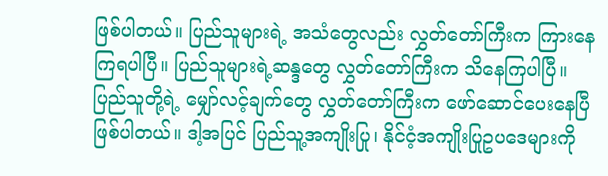ဖြစ်ပါတယ်။ ပြည်သူများရဲ့ အသံတွေလည်း လွှတ်တော်ကြီးက ကြားနေကြရပါပြီ။ ပြည်သူများရဲ့ဆန္ဒတွေ လွှတ်တော်ကြီးက သိနေကြပါပြီ။ ပြည်သူတို့ရဲ့ မျှော်လင့်ချက်တွေ လွှတ်တော်ကြီးက ဖော်ဆောင်ပေးနေပြီ ဖြစ်ပါတယ်။ ဒါ့အပြင် ပြည်သူ့အကျိုးပြု၊ နိုင်ငံ့အကျိုးပြုဥပဒေများကို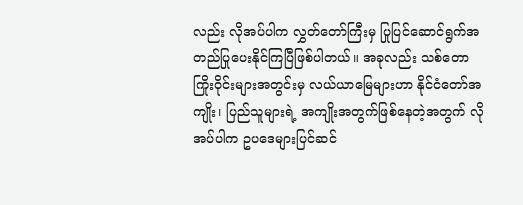လည်း လိုအပ်ပါက လွှတ်တော်ကြီးမှ ပြုပြင်ဆောင်ရွက်အတည်ပြုပေးနိုင်ကြပြီဖြစ်ပါတယ်။ အခုလည်း သစ်တောကြိုးဝိုင်းများအတွင်းမှ လယ်ယာမြေများဟာ နိုင်ငံတော်အကျိုး၊ ပြည်သူများရဲ့ အကျိုးအတွက်ဖြစ်နေတဲ့အတွက် လိုအပ်ပါက ဥပဒေများပြင်ဆင်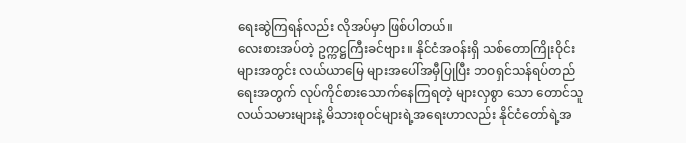ရေးဆွဲကြရန်လည်း လိုအပ်မှာ ဖြစ်ပါတယ်။
လေးစားအပ်တဲ့ ဥက္ကဋ္ဌကြီးခင်ဗျား။ နိုင်ငံအဝန်းရှိ သစ်တောကြိုးဝိုင်းများအတွင်း လယ်ယာမြေ များအပေါ်အမှီပြုပြီး ဘဝရှင်သန်ရပ်တည်ရေးအတွက် လုပ်ကိုင်စားသောက်နေကြရတဲ့ များလှစွာ သော တောင်သူလယ်သမားများနဲ့ မိသားစုဝင်များရဲ့အရေးဟာလည်း နိုင်ငံတော်ရဲ့အ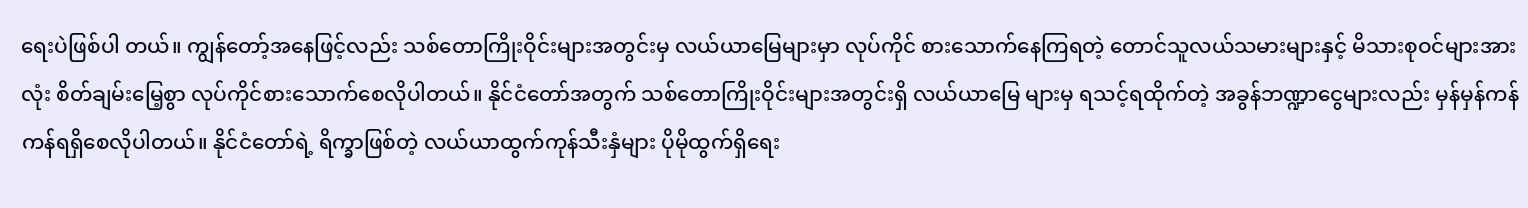ရေးပဲဖြစ်ပါ တယ်။ ကျွန်တော့်အနေဖြင့်လည်း သစ်တောကြိုးဝိုင်းများအတွင်းမှ လယ်ယာမြေများမှာ လုပ်ကိုင် စားသောက်နေကြရတဲ့ တောင်သူလယ်သမားများနှင့် မိသားစုဝင်များအားလုံး စိတ်ချမ်းမြေ့စွာ လုပ်ကိုင်စားသောက်စေလိုပါတယ်။ နိုင်ငံတော်အတွက် သစ်တောကြိုးဝိုင်းများအတွင်းရှိ လယ်ယာမြေ များမှ ရသင့်ရထိုက်တဲ့ အခွန်ဘဏ္ဍာငွေများလည်း မှန်မှန်ကန်ကန်ရရှိစေလိုပါတယ်။ နိုင်ငံတော်ရဲ့ ရိက္ခာဖြစ်တဲ့ လယ်ယာထွက်ကုန်သီးနှံများ ပိုမိုထွက်ရှိရေး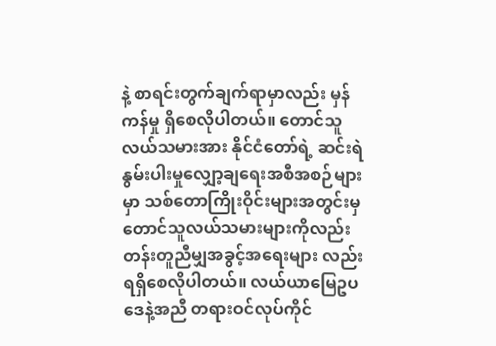နဲ့ စာရင်းတွက်ချက်ရာမှာလည်း မှန်ကန်မှု ရှိစေလိုပါတယ်။ တောင်သူလယ်သမားအား နိုင်ငံတော်ရဲ့ ဆင်းရဲနွမ်းပါးမှုလျှော့ချရေးအစီအစဉ်များ မှာ သစ်တောကြိုးဝိုင်းများအတွင်းမှ တောင်သူလယ်သမားများကိုလည်း တန်းတူညီမျှအခွင့်အရေးများ လည်းရရှိစေလိုပါတယ်။ လယ်ယာမြေဥပဒေနဲ့အညီ တရားဝင်လုပ်ကိုင်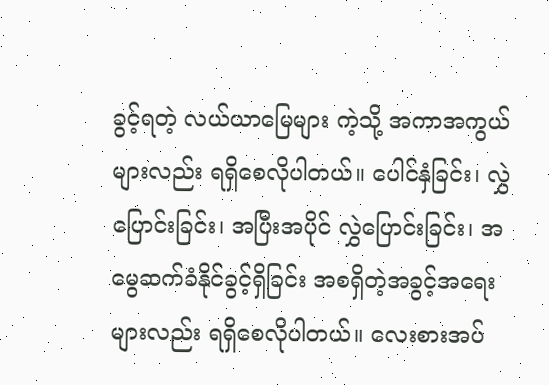ခွင့်ရတဲ့ လယ်ယာမြေများ ကဲ့သို့ အကာအကွယ်များလည်း ရရှိစေလိုပါတယ်။ ပေါင်နှံခြင်း၊ လွှဲပြောင်းခြင်း၊ အပြီးအပိုင် လွှဲပြောင်းခြင်း၊ အမွေဆက်ခံနိုင်ခွင့်ရှိခြင်း အစရှိတဲ့အခွင့်အရေးများလည်း ရရှိစေလိုပါတယ်။ လေးစားအပ်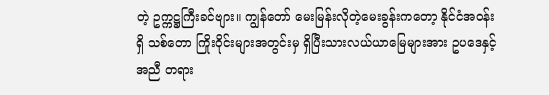တဲ့ ဥက္ကဋ္ဌကြီးခင်ဗျား။ ကျွန်တော် မေးမြန်းလိုတဲ့မေးခွန်းကတော့ နိုင်ငံအဝန်းရှိ သစ်တော ကြိုးဝိုင်းများအတွင်းမှ ရှိပြီးသားလယ်ယာမြေများအား ဥပဒေနှင့်အညီ တရား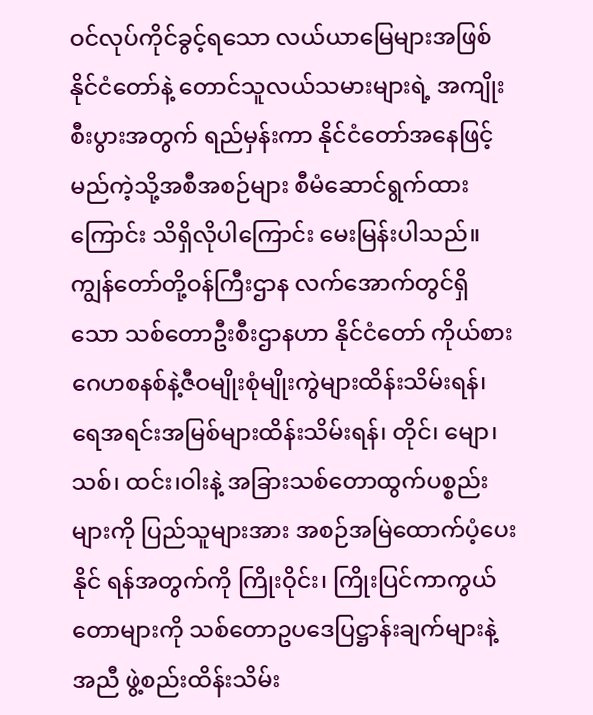ဝင်လုပ်ကိုင်ခွင့်ရသော လယ်ယာမြေများအဖြစ် နိုင်ငံတော်နဲ့ တောင်သူလယ်သမားများရဲ့ အကျိုးစီးပွားအတွက် ရည်မှန်းကာ နိုင်ငံတော်အနေဖြင့် မည်ကဲ့သို့အစီအစဉ်များ စီမံဆောင်ရွက်ထားကြောင်း သိရှိလိုပါကြောင်း မေးမြန်းပါသည်။
ကျွန်တော်တို့ဝန်ကြီးဌာန လက်အောက်တွင်ရှိသော သစ်တောဦးစီးဌာနဟာ နိုင်ငံတော် ကိုယ်စား ဂေဟစနစ်နဲ့ဇီဝမျိုးစုံမျိုးကွဲများထိန်းသိမ်းရန်၊ ရေအရင်းအမြစ်များထိန်းသိမ်းရန်၊ တိုင်၊ မျော၊ သစ်၊ ထင်း၊ဝါးနဲ့ အခြားသစ်တောထွက်ပစ္စည်းများကို ပြည်သူများအား အစဉ်အမြဲထောက်ပံ့ပေးနိုင် ရန်အတွက်ကို ကြိုးဝိုင်း၊ ကြိုးပြင်ကာကွယ်တောများကို သစ်တောဥပဒေပြဋ္ဌာန်းချက်များနဲ့အညီ ဖွဲ့စည်းထိန်းသိမ်း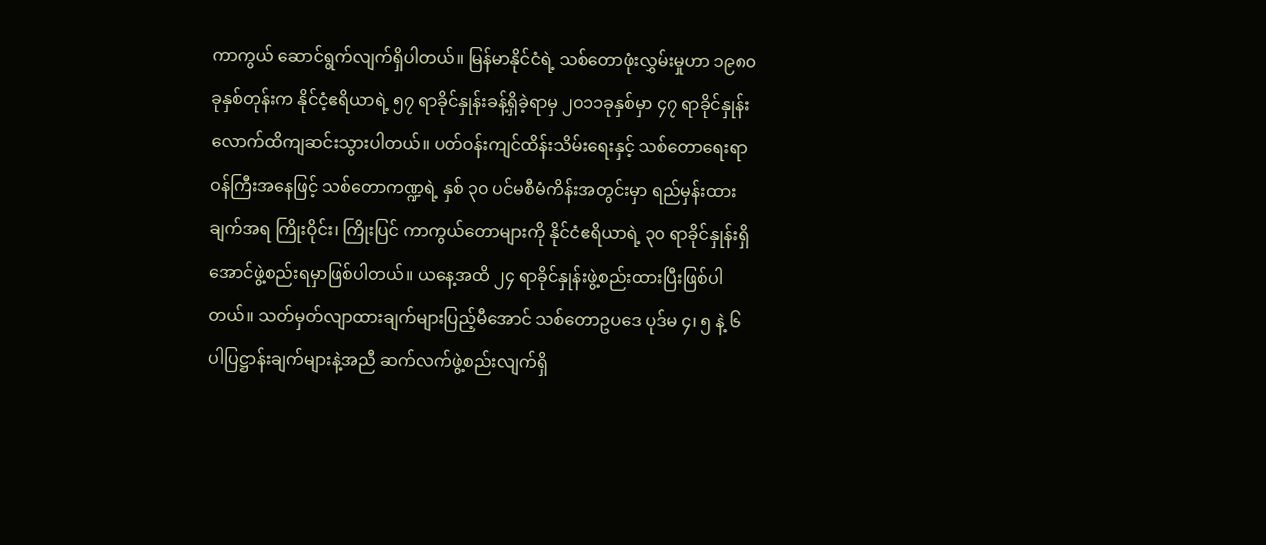ကာကွယ် ဆောင်ရွက်လျက်ရှိပါတယ်။ မြန်မာနိုင်ငံရဲ့ သစ်တောဖုံးလွှမ်းမှုဟာ ၁၉၈၀ ခုနှစ်တုန်းက နိုင်ငံ့ဧရိယာရဲ့ ၅၇ ရာခိုင်နှုန်းခန့်ရှိခဲ့ရာမှ ၂၀၁၁ခုနှစ်မှာ ၄၇ ရာခိုင်နှုန်း လောက်ထိကျဆင်းသွားပါတယ်။ ပတ်ဝန်းကျင်ထိန်းသိမ်းရေးနှင့် သစ်တောရေးရာဝန်ကြီးအနေဖြင့် သစ်တောကဏ္ဍရဲ့ နှစ် ၃၀ ပင်မစီမံကိန်းအတွင်းမှာ ရည်မှန်းထားချက်အရ ကြိုးဝိုင်း၊ ကြိုးပြင် ကာကွယ်တောများကို နိုင်ငံဧရိယာရဲ့ ၃၀ ရာခိုင်နှုန်းရှိအောင်ဖွဲ့စည်းရမှာဖြစ်ပါတယ်။ ယနေ့အထိ ၂၄ ရာခိုင်နှုန်းဖွဲ့စည်းထားပြီးဖြစ်ပါတယ်။ သတ်မှတ်လျာထားချက်များပြည့်မီအောင် သစ်တောဥပဒေ ပုဒ်မ ၄၊ ၅ နဲ့ ၆ ပါပြဋ္ဌာန်းချက်များနဲ့အညီ ဆက်လက်ဖွဲ့စည်းလျက်ရှိ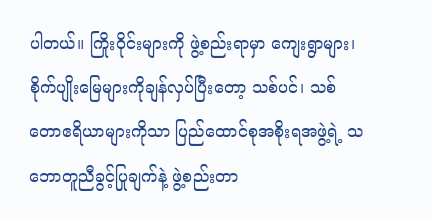ပါတယ်။ ကြိုးဝိုင်းများကို ဖွဲ့စည်းရာမှာ ကျေးရွာများ၊ စိုက်ပျိုးမြေများကိုချန်လှပ်ပြီးတော့ သစ်ပင်၊ သစ်တောဧရိယာများကိုသာ ပြည်ထောင်စုအစိုးရအဖွဲ့ရဲ့ သဘောတူညီခွင့်ပြုချက်နဲ့ ဖွဲ့စည်းတာ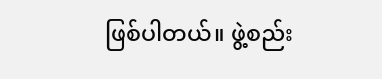ဖြစ်ပါတယ်။ ဖွဲ့စည်း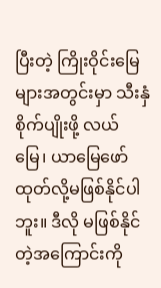ပြီးတဲ့ ကြိုးဝိုင်းမြေများအတွင်းမှာ သီးနှံစိုက်ပျိုးဖို့ လယ်မြေ၊ ယာမြေဖော်ထုတ်လို့မဖြစ်နိုင်ပါဘူး။ ဒီလို မဖြစ်နိုင်တဲ့အကြောင်းကို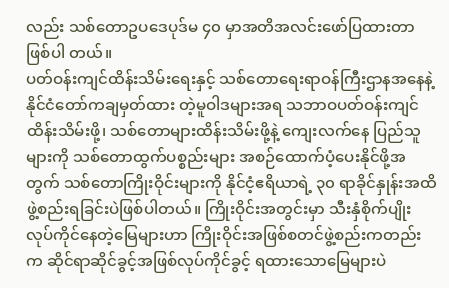လည်း သစ်တောဥပဒေပုဒ်မ ၄၀ မှာအတိအလင်းဖော်ပြထားတာဖြစ်ပါ တယ်။
ပတ်ဝန်းကျင်ထိန်းသိမ်းရေးနှင့် သစ်တောရေးရာဝန်ကြီးဌာနအနေနဲ့ နိုင်ငံတော်ကချမှတ်ထား တဲ့မူဝါဒများအရ သဘာဝပတ်ဝန်းကျင်ထိန်းသိမ်းဖို့၊ သစ်တောများထိန်းသိမ်းဖို့နဲ့ ကျေးလက်နေ ပြည်သူများကို သစ်တောထွက်ပစ္စည်းများ အစဉ်ထောက်ပံ့ပေးနိုင်ဖို့အတွက် သစ်တောကြိုးဝိုင်းများကို နိုင်ငံ့ဧရိယာရဲ့ ၃၀ ရာခိုင်နှုန်းအထိ ဖွဲ့စည်းရခြင်းပဲဖြစ်ပါတယ်။ ကြိုးဝိုင်းအတွင်းမှာ သီးနှံစိုက်ပျိုး လုပ်ကိုင်နေတဲ့မြေများဟာ ကြိုးဝိုင်းအဖြစ်စတင်ဖွဲ့စည်းကတည်းက ဆိုင်ရာဆိုင်ခွင့်အဖြစ်လုပ်ကိုင်ခွင့် ရထားသောမြေများပဲ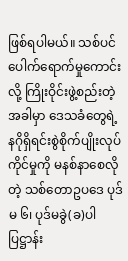ဖြစ်ရပါမယ်။ သစ်ပင်ပေါက်ရောက်မှုကောင်းလို့ ကြိုးဝိုင်းဖွဲ့စည်းတဲ့အခါမှာ ဒေသခံတွေရဲ့ နဂိုရှိရင်းစွဲစိုက်ပျိုးလုပ်ကိုင်မှုကို မနစ်နာစေလိုတဲ့ သစ်တောဥပဒေ ပုဒ်မ ၆၊ ပုဒ်မခွဲ(ခ)ပါ ပြဋ္ဌာန်း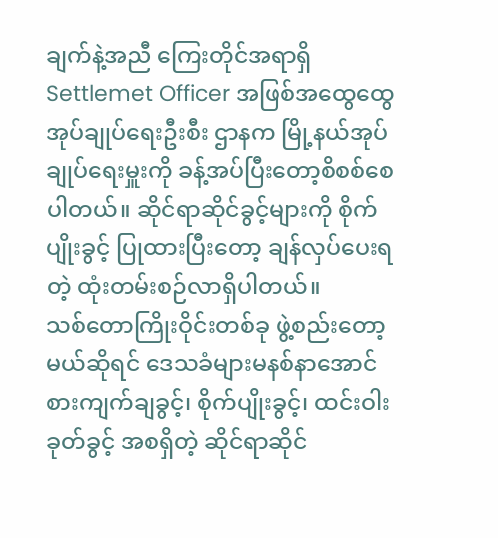ချက်နဲ့အညီ ကြေးတိုင်အရာရှိ Settlemet Officer အဖြစ်အထွေထွေအုပ်ချုပ်ရေးဦးစီး ဌာနက မြို့နယ်အုပ်ချုပ်ရေးမှူးကို ခန့်အပ်ပြီးတော့စိစစ်စေပါတယ်။ ဆိုင်ရာဆိုင်ခွင့်များကို စိုက်ပျိုးခွင့် ပြုထားပြီးတော့ ချန်လှပ်ပေးရတဲ့ ထုံးတမ်းစဉ်လာရှိပါတယ်။
သစ်တောကြိုးဝိုင်းတစ်ခု ဖွဲ့စည်းတော့မယ်ဆိုရင် ဒေသခံများမနစ်နာအောင် စားကျက်ချခွင့်၊ စိုက်ပျိုးခွင့်၊ ထင်းဝါးခုတ်ခွင့် အစရှိတဲ့ ဆိုင်ရာဆိုင်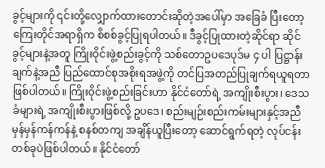ခွင့်များကို ၎င်းတို့လျှောက်ထားတောင်းဆိုတဲ့အပေါ်မှာ အခြေခံ ပြီးတော့ ကြေးတိုင်အရာရှိက စိစစ်ခွင့်ပြုရပါတယ်။ ဒီခွင့်ပြုထားတဲ့ဆိုင်ရာ ဆိုင်ခွင့်များနဲ့အတူ ကြိုးဝိုင်းဖွဲ့စည်းခွင့်ကို သစ်တောဥပဒေပုဒ်မ ၄ ပါ ပြဋ္ဌာန်းချက်နဲ့အညီ ပြည်ထောင်စုအစိုးရအဖွဲ့ကို တင်ပြအတည်ပြုချက်ရယူရတာဖြစ်ပါတယ်။ ကြိုးဝိုင်းဖွဲ့စည်းခြင်းဟာ နိုင်ငံတော်ရဲ့ အကျိုးစီးပွား၊ ဒေသခံများရဲ့ အကျိုးစီးပွားဖြစ်လို့ ဥပဒေ၊ စည်းမျဉ်းစည်းကမ်းများနှင့်အညီ မှန်မှန်ကန်ကန်နဲ့ စနစ်တကျ အချိန်ယူပြီးတော့ ဆောင်ရွက်ရတဲ့ လုပ်ငန်းတစ်ခုပဲဖြစ်ပါတယ်။ နိုင်ငံတော်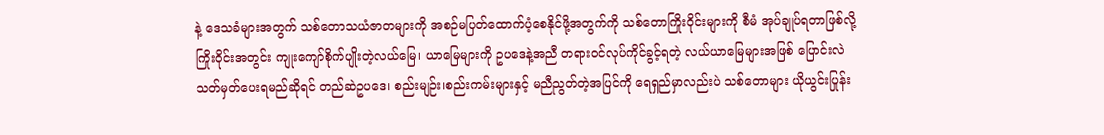နဲ့ ဒေသခံများအတွက် သစ်တောသယံဇာတများကို အစဉ်မပြတ်ထောက်ပံ့စေနိုင်ဖို့အတွက်ကို သစ်တောကြိုးဝိုင်းများကို စီမံ အုပ်ချုပ်ရတာဖြစ်လို့ ကြိုးဝိုင်းအတွင်း ကျုးကျော်စိုက်ပျိုးတဲ့လယ်မြေ၊ ယာမြေများကို ဥပဒေနဲ့အညီ တရားဝင်လုပ်ကိုင်ခွင့်ရတဲ့ လယ်ယာမြေများအဖြစ် ပြောင်းလဲသတ်မှတ်ပေးရမည်ဆိုရင် တည်ဆဲဥပဒေ၊ စည်းမျဉ်း၊စည်းကမ်းများနှင့် မညီညွတ်တဲ့အပြင်ကို ရေရှည်မှာလည်းပဲ သစ်တောများ ယိုယွင်းပြုန်း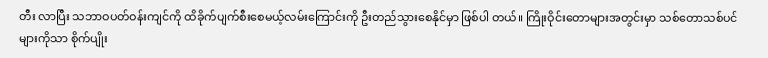တီး လာပြီး သဘာဝပတ်ဝန်းကျင်ကို ထိခိုက်ပျက်စီးစေမယ့်လမ်းကြောင်းကို ဦးတည်သွားစေနိုင်မှာ ဖြစ်ပါ တယ်။ ကြိုးဝိုင်းတောများအတွင်းမှာ သစ်တောသစ်ပင်များကိုသာ စိုက်ပျိုး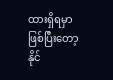ထားရှိရမှာဖြစ်ပြီးတော့ နိုင်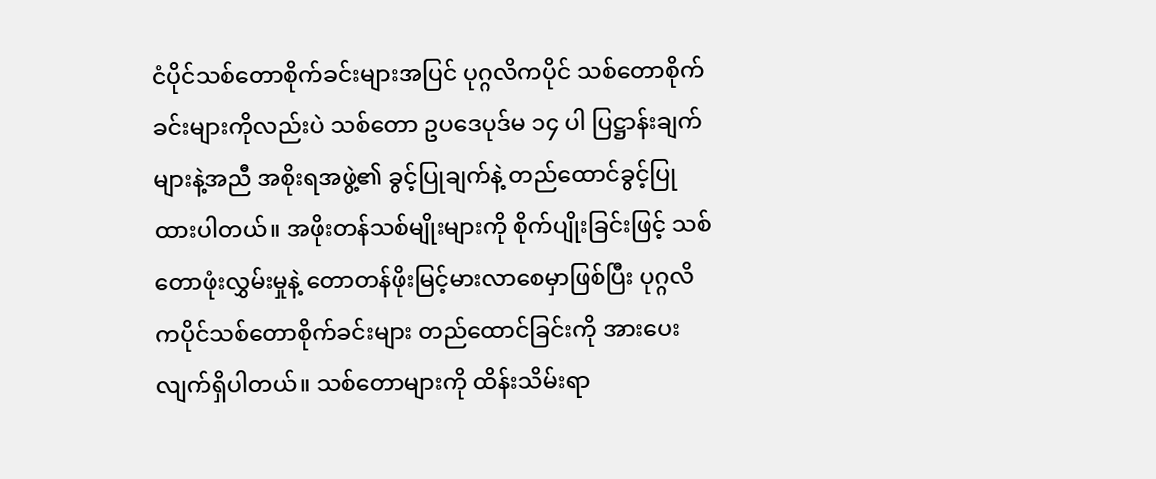ငံပိုင်သစ်တောစိုက်ခင်းများအပြင် ပုဂ္ဂလိကပိုင် သစ်တောစိုက်ခင်းများကိုလည်းပဲ သစ်တော ဥပဒေပုဒ်မ ၁၄ ပါ ပြဋ္ဌာန်းချက်များနဲ့အညီ အစိုးရအဖွဲ့၏ ခွင့်ပြုချက်နဲ့ တည်ထောင်ခွင့်ပြုထားပါတယ်။ အဖိုးတန်သစ်မျိုးများကို စိုက်ပျိုးခြင်းဖြင့် သစ်တောဖုံးလွှမ်းမှုနဲ့ တောတန်ဖိုးမြင့်မားလာစေမှာဖြစ်ပြီး ပုဂ္ဂလိကပိုင်သစ်တောစိုက်ခင်းများ တည်ထောင်ခြင်းကို အားပေးလျက်ရှိပါတယ်။ သစ်တောများကို ထိန်းသိမ်းရာ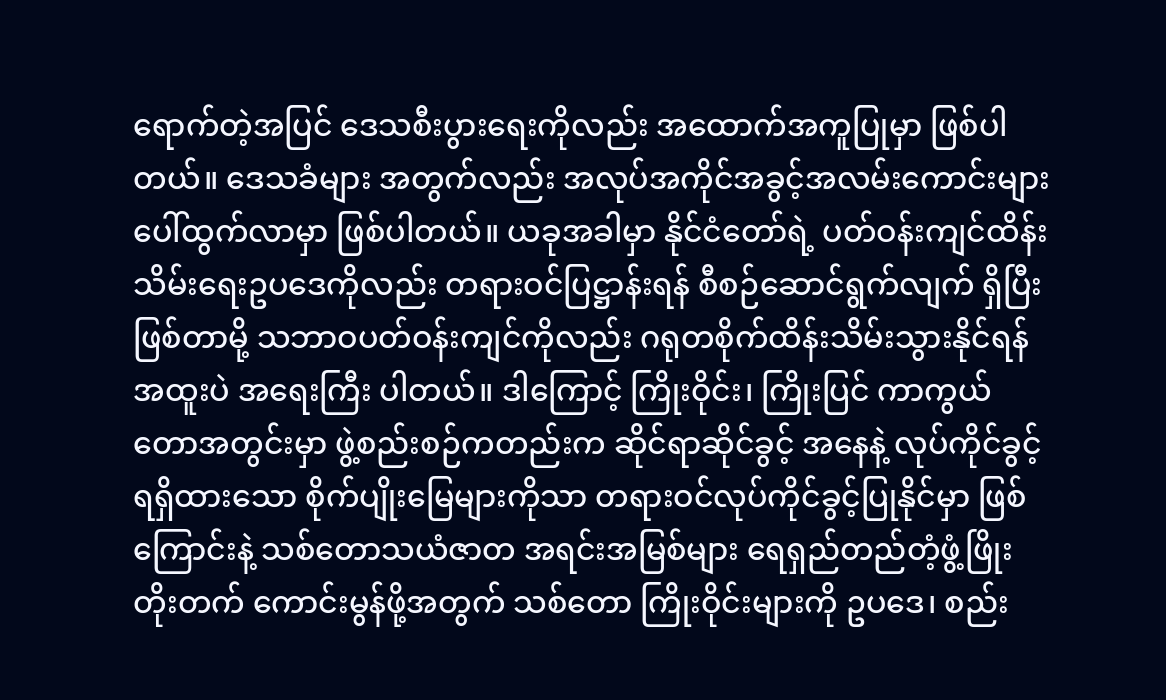ရောက်တဲ့အပြင် ဒေသစီးပွားရေးကိုလည်း အထောက်အကူပြုမှာ ဖြစ်ပါတယ်။ ဒေသခံများ အတွက်လည်း အလုပ်အကိုင်အခွင့်အလမ်းကောင်းများ ပေါ်ထွက်လာမှာ ဖြစ်ပါတယ်။ ယခုအခါမှာ နိုင်ငံတော်ရဲ့ ပတ်ဝန်းကျင်ထိန်းသိမ်းရေးဥပဒေကိုလည်း တရားဝင်ပြဋ္ဌာန်းရန် စီစဉ်ဆောင်ရွက်လျက် ရှိပြီးဖြစ်တာမို့ သဘာဝပတ်ဝန်းကျင်ကိုလည်း ဂရုတစိုက်ထိန်းသိမ်းသွားနိုင်ရန် အထူးပဲ အရေးကြီး ပါတယ်။ ဒါကြောင့် ကြိုးဝိုင်း၊ ကြိုးပြင် ကာကွယ်တောအတွင်းမှာ ဖွဲ့စည်းစဉ်ကတည်းက ဆိုင်ရာဆိုင်ခွင့် အနေနဲ့ လုပ်ကိုင်ခွင့်ရရှိထားသော စိုက်ပျိုးမြေများကိုသာ တရားဝင်လုပ်ကိုင်ခွင့်ပြုနိုင်မှာ ဖြစ်ကြောင်းနဲ့ သစ်တောသယံဇာတ အရင်းအမြစ်များ ရေရှည်တည်တံ့ဖွံ့ဖြိုးတိုးတက် ကောင်းမွန်ဖို့အတွက် သစ်တော ကြိုးဝိုင်းများကို ဥပဒေ၊ စည်း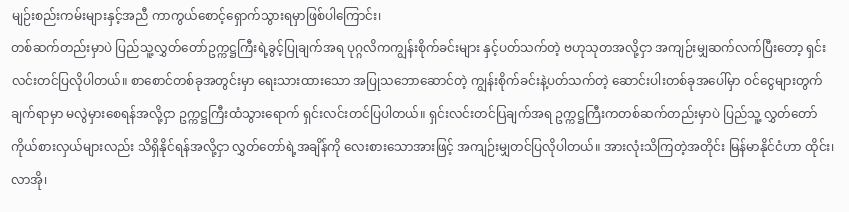မျဉ်းစည်းကမ်းများနှင့်အညီ ကာကွယ်စောင့်ရှောက်သွားရမှာဖြစ်ပါကြောင်း၊
တစ်ဆက်တည်းမှာပဲ ပြည်သူ့လွှတ်တော်ဥက္ကဋ္ဌကြီးရဲ့ခွင့်ပြုချက်အရ ပုဂ္ဂလိကကျွန်းစိုက်ခင်းများ နှင့်ပတ်သက်တဲ့ ဗဟုသုတအလို့ငှာ အကျဉ်းမျှဆက်လက်ပြီးတော့ ရှင်းလင်းတင်ပြလိုပါတယ်။ စာစောင်တစ်ခုအတွင်းမှာ ရေးသားထားသော အပြုသဘောဆောင်တဲ့ ကျွန်းစိုက်ခင်းနဲ့ပတ်သက်တဲ့ ဆောင်းပါးတစ်ခုအပေါ်မှာ ဝင်ငွေများတွက်ချက်ရာမှာ မလွဲမှားစေရန်အလို့ငှာ ဥက္ကဋ္ဌကြီးထံသွားရောက် ရှင်းလင်းတင်ပြပါတယ်။ ရှင်းလင်းတင်ပြချက်အရ ဥက္ကဋ္ဌကြီးကတစ်ဆက်တည်းမှာပဲ ပြည်သူ့ လွှတ်တော်ကိုယ်စားလှယ်များလည်း သိရှိနိုင်ရန်အလို့ငှာ လွှတ်တော်ရဲ့အချိန်ကို လေးစားသောအားဖြင့် အကျဉ်းမျှတင်ပြလိုပါတယ်။ အားလုံးသိကြတဲ့အတိုင်း မြန်မာနိုင်ငံဟာ ထိုင်း၊ လာအို၊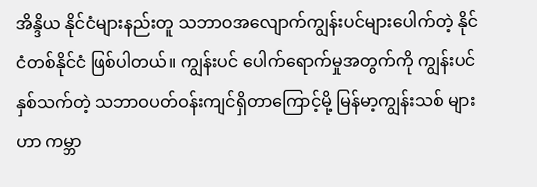အိန္ဒိယ နိုင်ငံများနည်းတူ သဘာဝအလျောက်ကျွန်းပင်များပေါက်တဲ့ နိုင်ငံတစ်နိုင်ငံ ဖြစ်ပါတယ်။ ကျွန်းပင် ပေါက်ရောက်မှုအတွက်ကို ကျွန်းပင်နှစ်သက်တဲ့ သဘာဝပတ်ဝန်းကျင်ရှိတာကြောင့်မို့ မြန်မာ့ကျွန်းသစ် များဟာ ကမ္ဘာ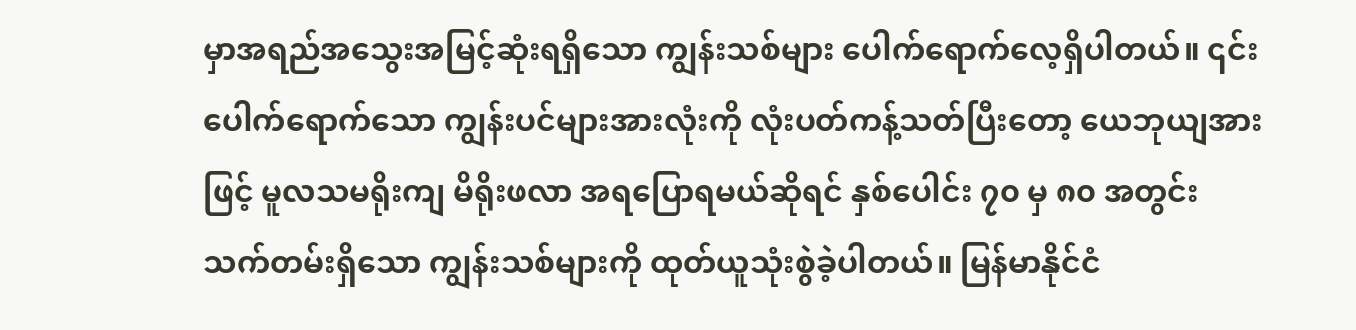မှာအရည်အသွေးအမြင့်ဆုံးရရှိသော ကျွန်းသစ်များ ပေါက်ရောက်လေ့ရှိပါတယ်။ ၎င်းပေါက်ရောက်သော ကျွန်းပင်များအားလုံးကို လုံးပတ်ကန့်သတ်ပြီးတော့ ယေဘုယျအားဖြင့် မူလသမရိုးကျ မိရိုးဖလာ အရပြောရမယ်ဆိုရင် နှစ်ပေါင်း ၇၀ မှ ၈၀ အတွင်း သက်တမ်းရှိသော ကျွန်းသစ်များကို ထုတ်ယူသုံးစွဲခဲ့ပါတယ်။ မြန်မာနိုင်ငံ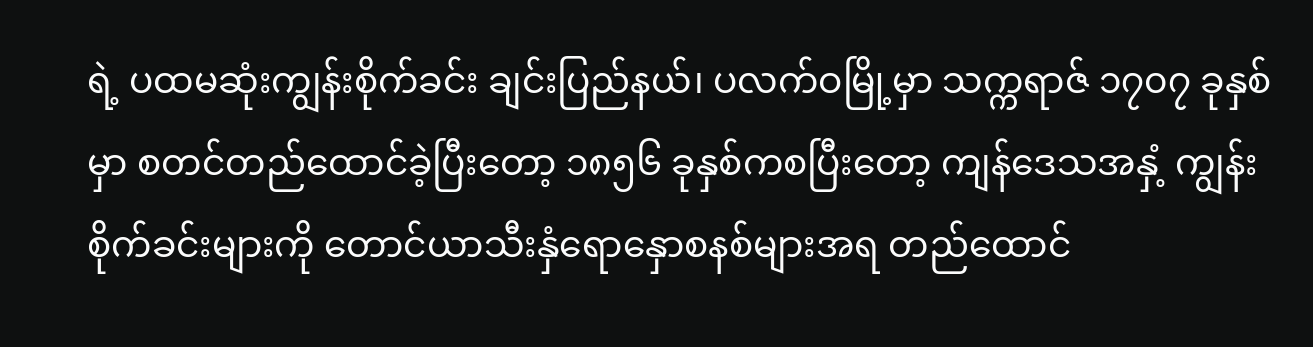ရဲ့ ပထမဆုံးကျွန်းစိုက်ခင်း ချင်းပြည်နယ်၊ ပလက်ဝမြို့မှာ သက္ကရာဇ် ၁၇၀၇ ခုနှစ်မှာ စတင်တည်ထောင်ခဲ့ပြီးတော့ ၁၈၅၆ ခုနှစ်ကစပြီးတော့ ကျန်ဒေသအနှံ့ ကျွန်းစိုက်ခင်းများကို တောင်ယာသီးနှံရောနှောစနစ်များအရ တည်ထောင်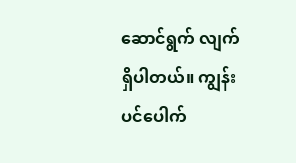ဆောင်ရွက် လျက်ရှိပါတယ်။ ကျွန်းပင်ပေါက်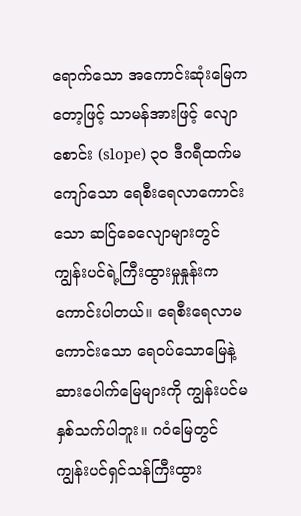ရောက်သော အကောင်းဆုံးမြေကတော့ဖြင့် သာမန်အားဖြင့် လျောစောင်း (slope) ၃၀ ဒီဂရီထက်မကျော်သော ရေစီးရေလာကောင်းသော ဆင်ြခေလျောများတွင် ကျွန်းပင်ရဲ့ကြီးထွားမှုနှုန်းက ကောင်းပါတယ်။ ရေစီးရေလာမကောင်းသော ရေဝပ်သောမြေနဲ့ ဆားပေါက်မြေများကို ကျွန်းပင်မနှစ်သက်ပါဘူး။ ဂဝံမြေတွင် ကျွန်းပင်ရှင်သန်ကြီးထွား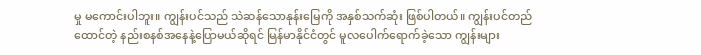မှု မကောင်းပါဘူး။ ကျွန်းပင်သည် သဲဆန်သောနုန်းမြေကို အနှစ်သက်ဆုံး ဖြစ်ပါတယ်။ ကျွန်းပင်တည်ထောင်တဲ့ နည်းစနစ်အနေနဲ့ပြောမယ်ဆိုရင် မြန်မာနိုင်ငံတွင် မူလပေါက်ရောက်ခဲ့သော ကျွန်းများ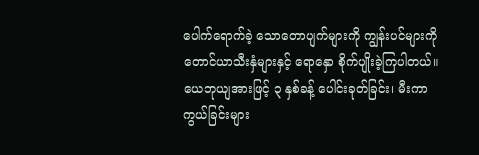ပေါက်ရောက်ခဲ့ သောတောပျက်များကို ကျွန်းပင်များကို တောင်ယာသီးနှံများနှင့် ရောနှော စိုက်ပျိုးခဲ့ကြပါတယ်။ ယေဘုယျအားဖြင့် ၃ နှစ်ခန့် ပေါင်းခုတ်ခြင်း၊ မီးကာကွယ်ခြင်းများ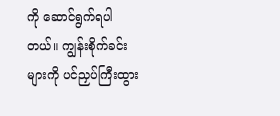ကို ဆောင်ရွက်ရပါတယ်။ ကျွန်းစိုက်ခင်းများကို ပင်ညှပ်ကြီးထွား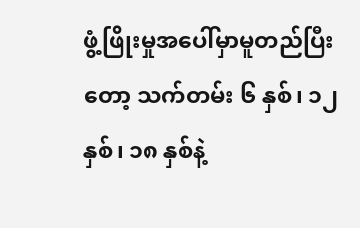ဖွံ့ဖြိုးမှုအပေါ်မှာမူတည်ပြီးတော့ သက်တမ်း ၆ နှစ်၊ ၁၂ နှစ်၊ ၁၈ နှစ်နဲ့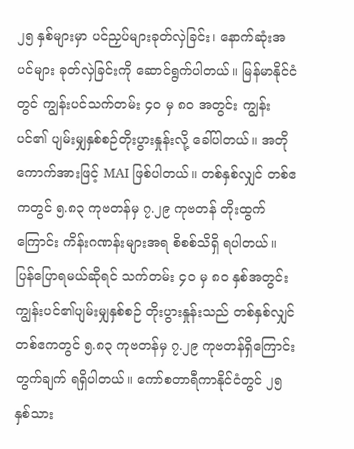၂၅ နှစ်များမှာ ပင်ညှပ်များခုတ်လှဲခြင်း၊ နောက်ဆုံးအပင်များ ခုတ်လှဲခြင်းကို ဆောင်ရွက်ပါတယ်။ မြန်မာနိုင်ငံတွင် ကျွန်းပင်သက်တမ်း ၄၀ မှ ၈၀ အတွင်း ကျွန်းပင်၏ ပျမ်းမျှနှစ်စဉ်တိုးပွားနှုန်းလို့ ခေါ်ပါတယ်။ အတိုကောက်အားဖြင့် MAI ဖြစ်ပါတယ်။ တစ်နှစ်လျှင် တစ်ဧကတွင် ၅.၈၃ ကုဗတန်မှ ၇.၂၉ ကုဗတန် တိုးထွက်ကြောင်း ကိန်းဂဏန်းများအရ စိစစ်သိရှိ ရပါတယ်။ ပြန်ပြောရမယ်ဆိုရင် သက်တမ်း ၄၀ မှ ၈၀ နှစ်အတွင်း ကျွန်းပင်၏ပျမ်းမျှနှစ်စဉ် တိုးပွားနှုန်းသည် တစ်နှစ်လျှင် တစ်ဧကတွင် ၅.၈၃ ကုဗတန်မှ ၇.၂၉ ကုဗတန်ရှိကြောင်း တွက်ချက် ရရှိပါတယ်။ ကော်စတာရီကာနိုင်ငံတွင် ၂၅ နှစ်သား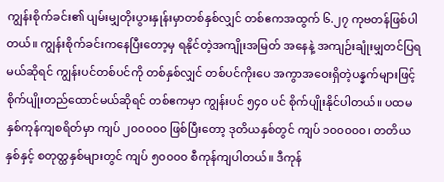ကျွန်းစိုက်ခင်း၏ ပျမ်းမျှတိုးပွားနှုန်းမှာတစ်နှစ်လျှင် တစ်ဧကအထွက် ၆.၂၇ ကုဗတန်ဖြစ်ပါတယ်။ ကျွန်းစိုက်ခင်းကနေပြီးတော့မှ ရနိုင်တဲ့အကျိုးအမြတ် အနေနဲ့ အကျဉ်းချုံးမျှတင်ပြရမယ်ဆိုရင် ကျွန်းပင်တစ်ပင်ကို တစ်နှစ်လျှင် တစ်ပင်ကိုးပေ အကွာအဝေးရှိတဲ့ပန္နက်များဖြင့် စိုက်ပျိုးတည်ထောင်မယ်ဆိုရင် တစ်ဧကမှာ ကျွန်းပင် ၅၄၀ ပင် စိုက်ပျိုးနိုင်ပါတယ်။ ပထမနှစ်ကုန်ကျစရိတ်မှာ ကျပ် ၂၀၀၀၀၀ ဖြစ်ပြီးတော့ ဒုတိယနှစ်တွင် ကျပ် ၁၀၀၀၀၀၊ တတိယနှစ်နှင့် စတုတ္ထနှစ်များတွင် ကျပ် ၅၀၀၀၀ စီကုန်ကျပါတယ်။ ဒီကုန်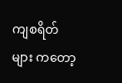ကျစရိတ်များ ကတော့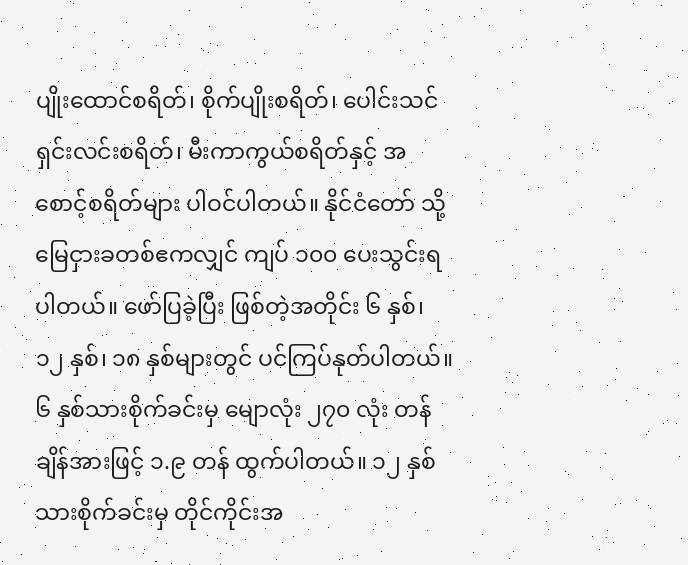ပျိုးထောင်စရိတ်၊ စိုက်ပျိုးစရိတ်၊ ပေါင်းသင်ရှင်းလင်းစရိတ်၊ မီးကာကွယ်စရိတ်နှင့် အစောင့်စရိတ်များ ပါဝင်ပါတယ်။ နိုင်ငံတော် သို့ မြေငှားခတစ်ဧကလျှင် ကျပ် ၁၀၀ ပေးသွင်းရပါတယ်။ ဖော်ပြခဲ့ပြီး ဖြစ်တဲ့အတိုင်း ၆ နှစ်၊ ၁၂ နှစ်၊ ၁၈ နှစ်များတွင် ပင်ကြပ်နုတ်ပါတယ်။ ၆ နှစ်သားစိုက်ခင်းမှ မျောလုံး ၂၇၀ လုံး တန်ချိန်အားဖြင့် ၁.၉ တန် ထွက်ပါတယ်။ ၁၂ နှစ်သားစိုက်ခင်းမှ တိုင်ကိုင်းအ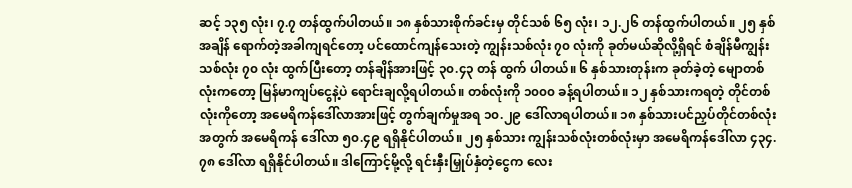ဆင့် ၁၃၅ လုံး၊ ၇.၇ တန်ထွက်ပါတယ်။ ၁၈ နှစ်သားစိုက်ခင်းမှ တိုင်သစ် ၆၅ လုံး၊ ၁၂.၂၆ တန်ထွက်ပါတယ်။ ၂၅ နှစ်အချိန် ရောက်တဲ့အခါကျရင်တော့ ပင်ထောင်ကျန်သေးတဲ့ ကျွန်းသစ်လုံး ၇၀ လုံးကို ခုတ်မယ်ဆိုလို့ရှိရင် စံချိန်မီကျွန်းသစ်လုံး ၇၀ လုံး ထွက်ပြီးတော့ တန်ချိန်အားဖြင့် ၃၀.၄၃ တန် ထွက် ပါတယ်။ ၆ နှစ်သားတုန်းက ခုတ်ခဲ့တဲ့ မျောတစ်လုံးကတော့ မြန်မာကျပ်ငွေနဲ့ပဲ ရောင်းချလို့ရပါတယ်။ တစ်လုံးကို ၁၀၀၀ ခန့်ရပါတယ်။ ၁၂ နှစ်သားကရတဲ့ တိုင်တစ်လုံးကိုတော့ အမေရိကန်ဒေါ်လာအားဖြင့် တွက်ချက်မှုအရ ၁၀.၂၉ ဒေါ်လာရပါတယ်။ ၁၈ နှစ်သားပင်ညှပ်တိုင်တစ်လုံးအတွက် အမေရိကန် ဒေါ်လာ ၅၀.၄၉ ရရှိနိုင်ပါတယ်။ ၂၅ နှစ်သား ကျွန်းသစ်လုံးတစ်လုံးမှာ အမေရိကန်ဒေါ်လာ ၄၃၄.၇၈ ဒေါ်လာ ရရှိနိုင်ပါတယ်။ ဒါကြောင့်မို့လို့ ရင်းနှီးမြှုပ်နှံတဲ့ငွေက လေး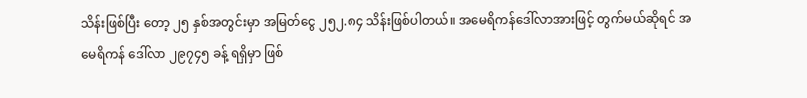သိန်းဖြစ်ပြီး တော့ ၂၅ နှစ်အတွင်းမှာ အမြတ်ငွေ ၂၅၂.၈၄ သိန်းဖြစ်ပါတယ်။ အမေရိကန်ဒေါ်လာအားဖြင့် တွက်မယ်ဆိုရင် အမေရိကန် ဒေါ်လာ ၂၉၇၄၅ ခန့် ရရှိမှာ ဖြစ်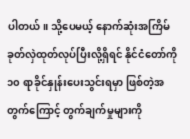ပါတယ်။ သို့ပေမယ့် နောက်ဆုံးအကြိမ် ခုတ်လှဲထုတ်လုပ်ပြီးလို့ရှိရင် နိုင်ငံတော်ကို ၁၀ ရာခိုင်နှုန်းပေးသွင်းရမှာ ဖြစ်တဲ့အတွက်ကြောင့် တွက်ချက်မှုများကို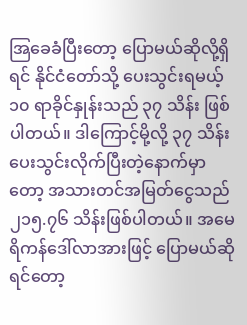အြခေခံပြီးတော့ ပြောမယ်ဆိုလို့ရှိရင် နိုင်ငံတော်သို့ ပေးသွင်းရမယ့် ၁၀ ရာခိုင်နှုန်းသည် ၃၇ သိန်း ဖြစ်ပါတယ်။ ဒါကြောင့်မို့လို့ ၃၇ သိန်းပေးသွင်းလိုက်ပြီးတဲ့နောက်မှာတော့ အသားတင်အမြတ်ငွေသည် ၂၁၅.၇၆ သိန်းဖြစ်ပါတယ်။ အမေရိကန်ဒေါ်လာအားဖြင့် ပြောမယ်ဆိုရင်တော့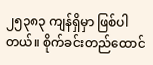၂၅၃၈၃ ကျန်ရှိမှာ ဖြစ်ပါတယ်။ စိုက်ခင်းတည်ထောင်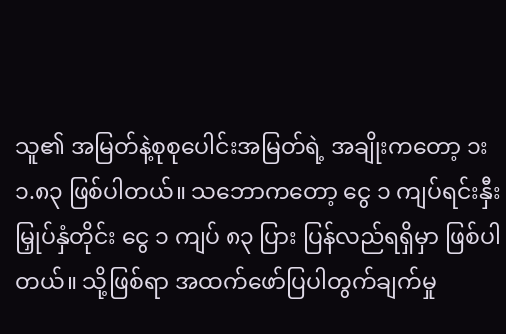သူ၏ အမြတ်နဲ့စုစုပေါင်းအမြတ်ရဲ့ အချိုးကတော့ ၁း၁.၈၃ ဖြစ်ပါတယ်။ သဘောကတော့ ငွေ ၁ ကျပ်ရင်းနှီးမြှုပ်နှံတိုင်း ငွေ ၁ ကျပ် ၈၃ ပြား ပြန်လည်ရရှိမှာ ဖြစ်ပါတယ်။ သို့ဖြစ်ရာ အထက်ဖော်ပြပါတွက်ချက်မှု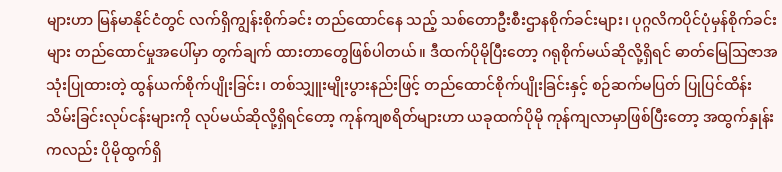များဟာ မြန်မာနိုင်ငံတွင် လက်ရှိကျွန်းစိုက်ခင်း တည်ထောင်နေ သည့် သစ်တောဦးစီးဌာနစိုက်ခင်းများ၊ ပုဂ္ဂလိကပိုင်ပုံမှန်စိုက်ခင်းများ တည်ထောင်မှုအပေါ်မှာ တွက်ချက် ထားတာတွေဖြစ်ပါတယ်။ ဒီထက်ပိုမိုပြီးတော့ ဂရုစိုက်မယ်ဆိုလို့ရှိရင် ဓာတ်မြေသြဇာအသုံးပြုထားတဲ့ ထွန်ယက်စိုက်ပျိုးခြင်း၊ တစ်သျှူးမျိုးပွားနည်းဖြင့် တည်ထောင်စိုက်ပျိုးခြင်းနှင့် စဉ်ဆက်မပြတ် ပြုပြင်ထိန်းသိမ်းခြင်းလုပ်ငန်းများကို လုပ်မယ်ဆိုလို့ရှိရင်တော့ ကုန်ကျစရိတ်များဟာ ယခုထက်ပိုမို ကုန်ကျလာမှာဖြစ်ပြီးတော့ အထွက်နှုန်းကလည်း ပိုမိုထွက်ရှိ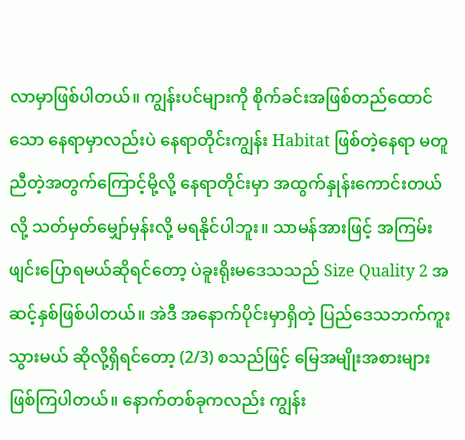လာမှာဖြစ်ပါတယ်။ ကျွန်းပင်များကို စိုက်ခင်းအဖြစ်တည်ထောင်သော နေရာမှာလည်းပဲ နေရာတိုင်းကျွန်း Habitat ဖြစ်တဲ့နေရာ မတူညီတဲ့အတွက်ကြောင့်မို့လို့ နေရာတိုင်းမှာ အထွက်နှုန်းကောင်းတယ်လို့ သတ်မှတ်မျှော်မှန်းလို့ မရနိုင်ပါဘူး။ သာမန်အားဖြင့် အကြမ်းဖျင်းပြောရမယ်ဆိုရင်တော့ ပဲခူးရိုးမဒေသသည် Size Quality 2 အဆင့်နှစ်ဖြစ်ပါတယ်။ အဲဒီ အနောက်ပိုင်းမှာရှိတဲ့ ပြည်ဒေသဘက်ကူးသွားမယ် ဆိုလို့ရှိရင်တော့ (2/3) စသည်ဖြင့် မြေအမျိုးအစားများ ဖြစ်ကြပါတယ်။ နောက်တစ်ခုကလည်း ကျွန်း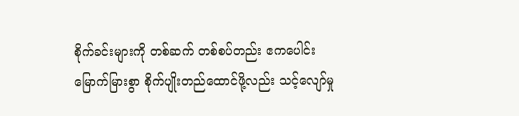စိုက်ခင်းများကို တစ်ဆက် တစ်စပ်တည်း ဧကပေါင်းမြောက်မြားစွာ စိုက်ပျိုးတည်ထောင်ဖို့လည်း သင့်လျော်မှု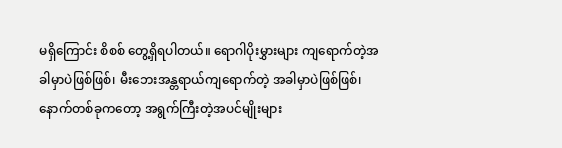မရှိကြောင်း စိစစ် တွေ့ရှိရပါတယ်။ ရောဂါပိုးမွှားများ ကျရောက်တဲ့အခါမှာပဲဖြစ်ဖြစ်၊ မီးဘေးအန္တရာယ်ကျရောက်တဲ့ အခါမှာပဲဖြစ်ဖြစ်၊ နောက်တစ်ခုကတော့ အရွက်ကြီးတဲ့အပင်မျိုးများ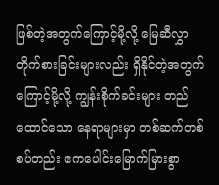ဖြစ်တဲ့အတွက်ကြောင့်မို့လို့ မြေဆီလွှာတိုက်စားခြင်းများလည်း ရှိနိုင်တဲ့အတွက်ကြောင့်မို့လို့ ကျွန်းစိုက်ခင်းများ တည်ထောင်သော နေရာများမှာ တစ်ဆက်တစ်စပ်တည်း ဧကပေါင်းမြောက်မြားစွာ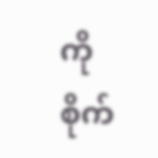ကို စိုက်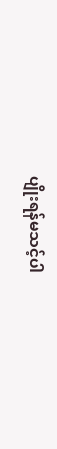ပျိုးရန်မသင့်ပါ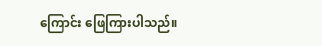ကြောင်း ဖြေကြားပါသည်။